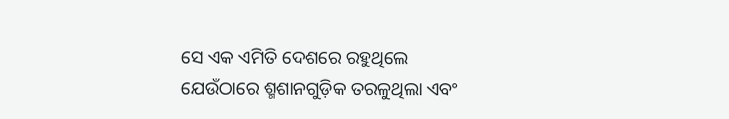ସେ ଏକ ଏମିତି ଦେଶରେ ରହୁଥିଲେ ଯେଉଁଠାରେ ଶ୍ମଶାନଗୁଡ଼ିକ ତରଳୁଥିଲା ଏବଂ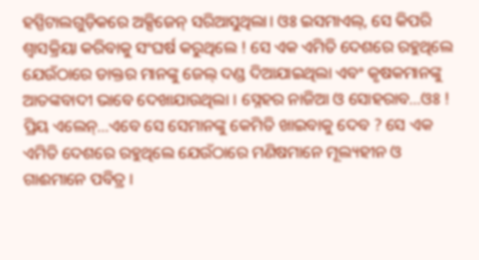ହସ୍ପିଟାଲଗୁଡ଼ିକରେ ଅକ୍ସିଜେନ୍ ସରିଆସୁଥିଲା। ଓଃ ଇସମାଏଲ୍, ସେ କିପରି ଶ୍ଵାସକ୍ରିୟା କରିବାକୁ ସଂଘର୍ଷ କରୁଥିଲେ ! ସେ ଏକ ଏମିତି ଦେଶରେ ରହୁଥିଲେ ଯେଉଁଠାରେ ଡାକ୍ତର ମାନଙ୍କୁ ଜେଲ୍‌ ଦଣ୍ଡ ଦିଆଯାଇଥିଲା ଏବଂ କୃଷକମାନଙ୍କୁ ଆତଙ୍କବାଦୀ ଭାବେ ଦେଖାଯାଉଥିଲା । ସ୍ନେହର ନାଜିଆ ଓ ସୋହରାବ…ଓଃ ! ପ୍ରିୟ ଏଲେନ୍…ଏବେ ସେ ସେମାନଙ୍କୁ କେମିତି ଖାଇବାକୁ ଦେବ ? ସେ ଏକ ଏମିତି ଦେଶରେ ରହୁଥିଲେ ଯେଉଁଠାରେ ମଣିଷମାନେ ମୂଲ୍ୟହୀନ ଓ ଗାଈମାନେ ପବିତ୍ର ।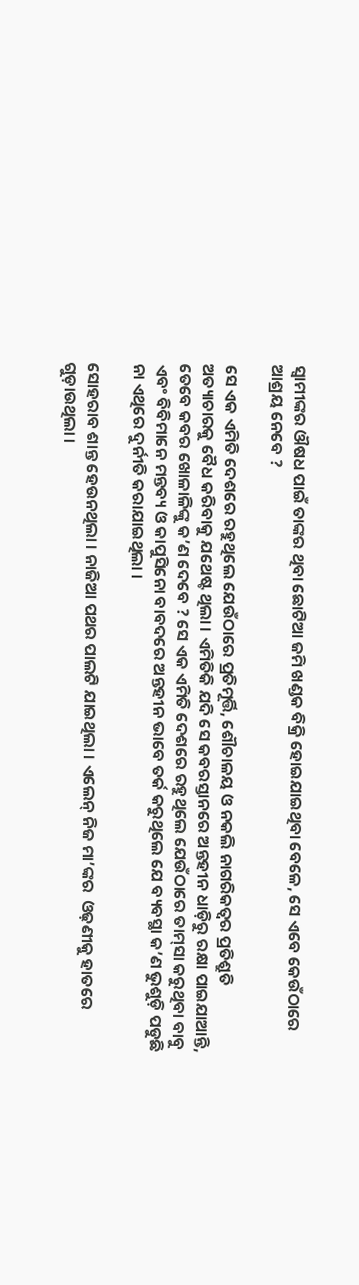ସ୍ଵାମୀଙ୍କର ଔଷଧ ପାଇଁ ତାଙ୍କର ଥିବା ଛୋଟିଆ ଜମି ଖଣ୍ଡକ ବିକ୍ରି ହୋଇଯାଇଥିବା ବେଳେ, ସେ ଏବେ କେଉଁଠାରେ ଆଶ୍ରୟ ନେବେ ?

ସେ ଏକ ଏମିତି ଦେଶରେ ରହୁଥିଲେ ଯେଉଁଠାରେ ପ୍ରତିମୂର୍ତ୍ତି, ଶୌଚାଳୟ ଓ ନକଲି ନାଗରିକତ୍ଵର ପ୍ରତିଶ୍ରୁତି ଅତ୍ୟାଚାରକୁ ବୈଧ କରିବାକୁ ଯଥେଷ୍ଟ ଥିଲା । ଏମିତିକି ଯଦି ସେ କବରସ୍ତାନରେ ଅନ୍ତହୀନ ଧାଡ଼ିରୁ ରକ୍ଷା ପାଇଯାଆନ୍ତି, ତେବେ କବର ଖୋଳାଳିଙ୍କୁ କ’ଣ ଦେବେ ? ସେ ଏକ ଏମିତି ଦେଶରେ ରହୁଥିଲେ ଯେଉଁଠାରେ ତାମ୍‌ସା କରୁଥିବା ବାବୁ ଏବଂ ବିବିମାନେ ମନ୍ତବ୍ୟ ଓ କାପୁସିନୋ ବାବଦରେ ଅନ୍ତହୀନ ଭାବେ ତର୍କ କରୁଥିଲେ ଯେ ବ୍ୟବସ୍ଥା କ’ଣ ଭୁଶୁଡ଼ି ପଡୁଛି ନା ଏଥିରେ ଦୁର୍ନୀତି କରାଯାଇଥିଲା ।

ସୋହରାବ ଶାନ୍ତ ହେଉନଥିଲା । ନାଜିଆ ପଥର ପାଲଟି ଯାଇଥିଲା । ଏଲେନ୍ ନିଜ ମା’ଙ୍କର  ଓଢ଼ଣୀକୁ ହାତରେ ଗୁଡ଼ାଉଥିଲା ।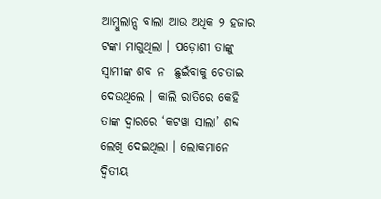ଆମ୍ବୁଲାନ୍ସ ବାଲା ଆଉ ଅଧିକ ୨ ହଜାର ଟଙ୍କା ମାଗୁଥିଲା । ପଡ଼ୋଶୀ ତାଙ୍କୁ ସ୍ଵାମୀଙ୍କ ଶବ ନ  ଛୁଇଁବାକୁ ଚେତାଇ ଦେଉଥିଲେ । କାଲି ରାତିରେ କେହି ତାଙ୍କ ଦ୍ଵାରରେ ‘କଟୱା ସାଲା’ ଶବ୍ଦ ଲେଖି ଦେଇଥିଲା । ଲୋକମାନେ ଦ୍ଵିତୀୟ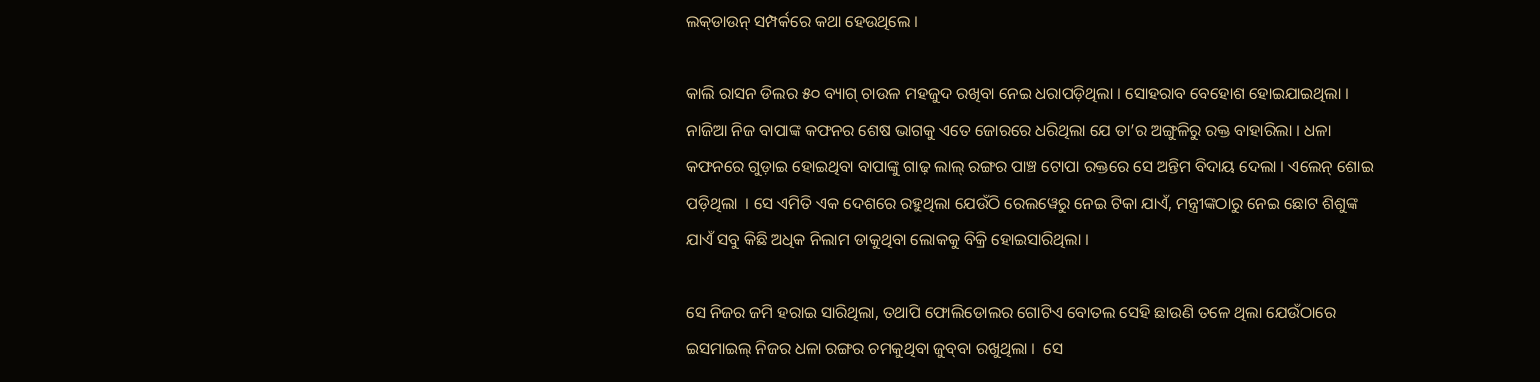ଲକ୍‌ଡାଉନ୍‌ ସମ୍ପର୍କରେ କଥା ହେଉଥିଲେ ।

କାଲି ରାସନ ଡିଲର ୫୦ ବ୍ୟାଗ୍ ଚାଉଳ ମହଜୁଦ ରଖିବା ନେଇ ଧରାପଡ଼ିଥିଲା । ସୋହରାବ ବେହୋଶ ହୋଇଯାଇଥିଲା । ନାଜିଆ ନିଜ ବାପାଙ୍କ କଫନର ଶେଷ ଭାଗକୁ ଏତେ ଜୋରରେ ଧରିଥିଲା ଯେ ତା’ର ଅଙ୍ଗୁଳିରୁ ରକ୍ତ ବାହାରିଲା । ଧଳା କଫନରେ ଗୁଡ଼ାଇ ହୋଇଥିବା ବାପାଙ୍କୁ ଗାଢ଼ ଲାଲ୍‌ ରଙ୍ଗର ପାଞ୍ଚ ଟୋପା ରକ୍ତରେ ସେ ଅନ୍ତିମ ବିଦାୟ ଦେଲା । ଏଲେନ୍ ଶୋଇ ପଡ଼ିଥିଲା  । ସେ ଏମିତି ଏକ ଦେଶରେ ରହୁଥିଲା ଯେଉଁଠି ରେଲୱେରୁ ନେଇ ଟିକା ଯାଏଁ, ମନ୍ତ୍ରୀଙ୍କଠାରୁ ନେଇ ଛୋଟ ଶିଶୁଙ୍କ ଯାଏଁ ସବୁ କିଛି ଅଧିକ ନିଲାମ ଡାକୁଥିବା ଲୋକକୁ ବିକ୍ରି ହୋଇସାରିଥିଲା ।

ସେ ନିଜର ଜମି ହରାଇ ସାରିଥିଲା, ତଥାପି ଫୋଲିଡୋଲର ଗୋଟିଏ ବୋତଲ ସେହି ଛାଉଣି ତଳେ ଥିଲା ଯେଉଁଠାରେ ଇସମାଇଲ୍‌ ନିଜର ଧଳା ରଙ୍ଗର ଚମକୁଥିବା ଜୁବ୍‌ବା ରଖୁଥିଲା ।  ସେ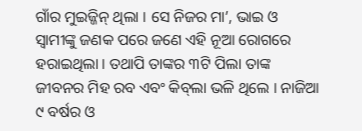ଗାଁର ମୁଇଜ୍ଜିନ୍‌ ଥିଲା । ସେ ନିଜର ମା’, ଭାଇ ଓ ସ୍ଵାମୀଙ୍କୁ ଜଣକ ପରେ ଜଣେ ଏହି ନୂଆ ରୋଗରେ ହରାଇଥିଲା । ତଥାପି ତାଙ୍କର ୩ଟି ପିଲା ତାଙ୍କ ଜୀବନର ମିହ ରବ ଏବଂ କିବ୍‌ଲା ଭଳି ଥିଲେ । ନାଜିଆ ୯ ବର୍ଷର ଓ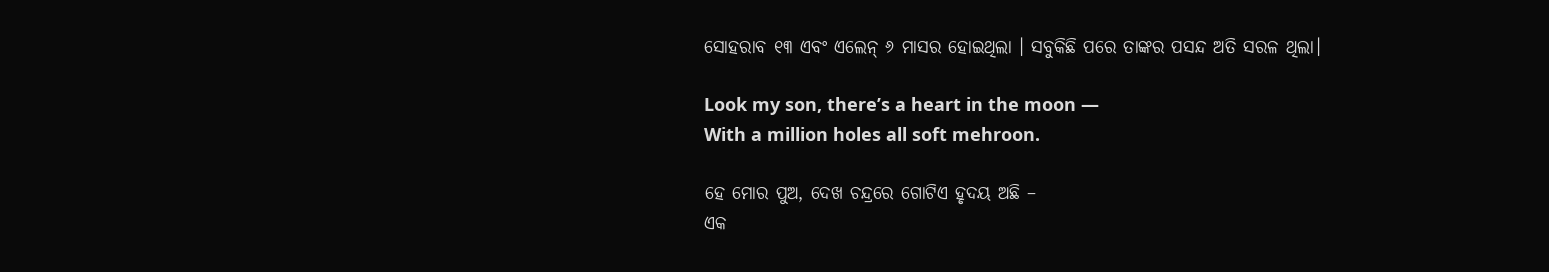ସୋହରାବ ୧୩ ଏବଂ ଏଲେନ୍ ୬ ମାସର ହୋଇଥିଲା । ସବୁକିଛି ପରେ ତାଙ୍କର ପସନ୍ଦ ଅତି ସରଳ ଥିଲା।

Look my son, there’s a heart in the moon —
With a million holes all soft mehroon.

ହେ ମୋର ପୁଅ, ଦେଖ ଚନ୍ଦ୍ରରେ ଗୋଟିଏ ହୃଦୟ ଅଛି –
ଏକ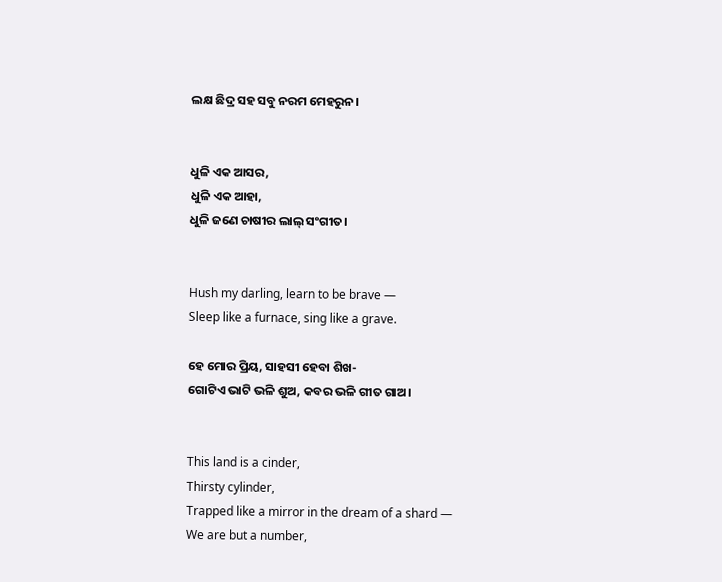ଲକ୍ଷ ଛିଦ୍ର ସହ ସବୁ ନରମ ମେହରୁନ।


ଧୁଳି ଏକ ଆସର,
ଧୁଳି ଏକ ଆହା,
ଧୁଳି ଜଣେ ଚାଷୀର ଲାଲ୍‌ ସଂଗୀତ।


Hush my darling, learn to be brave —
Sleep like a furnace, sing like a grave.

ହେ ମୋର ପ୍ରିୟ, ସାହସୀ ହେବା ଶିଖ-
ଗୋଟିଏ ଭାଟି ଭଳି ଶୁଅ, କବର ଭଳି ଗୀତ ଗାଅ।


This land is a cinder,
Thirsty cylinder,
Trapped like a mirror in the dream of a shard —
We are but a number,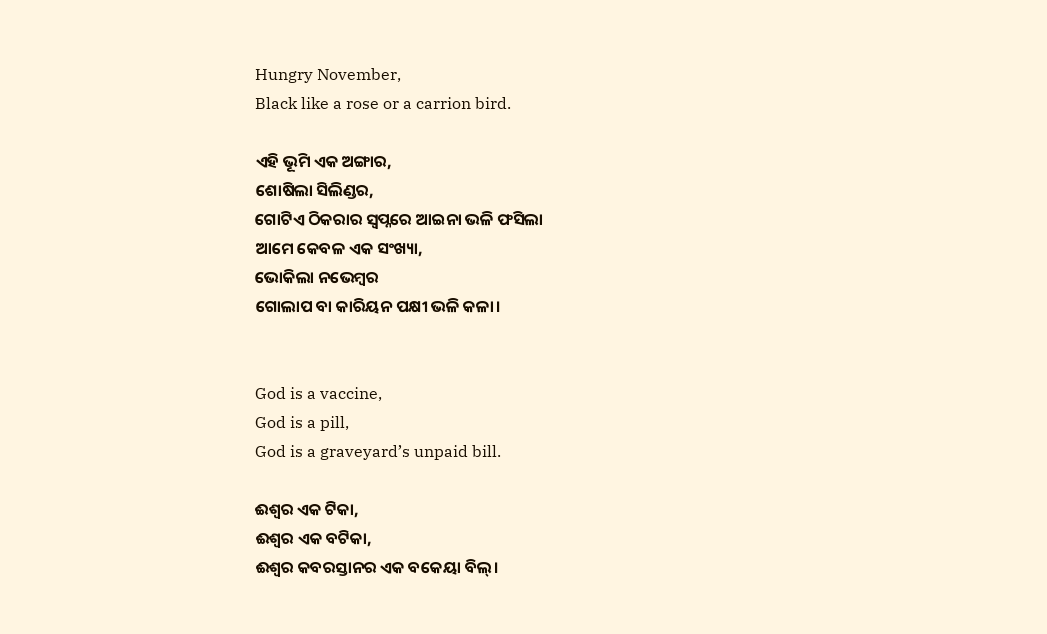Hungry November,
Black like a rose or a carrion bird.

ଏହି ଭୂମି ଏକ ଅଙ୍ଗାର,
ଶୋଷିଲା ସିଲିଣ୍ଡର,
ଗୋଟିଏ ଠିକରାର ସ୍ଵପ୍ନରେ ଆଇନା ଭଳି ଫସିଲା
ଆମେ କେବଳ ଏକ ସଂଖ୍ୟା,
ଭୋକିଲା ନଭେମ୍ବର
ଗୋଲାପ ବା କାରିୟନ ପକ୍ଷୀ ଭଳି କଳା।


God is a vaccine,
God is a pill,
God is a graveyard’s unpaid bill.

ଈଶ୍ଵର ଏକ ଟିକା,
ଈଶ୍ଵର ଏକ ବଟିକା,
ଈଶ୍ଵର କବରସ୍ତାନର ଏକ ବକେୟା ବିଲ୍।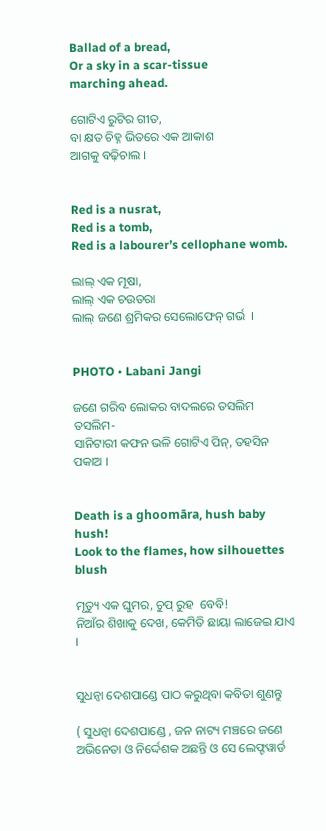Ballad of a bread,
Or a sky in a scar-tissue
marching ahead.

ଗୋଟିଏ ରୁଟିର ଗୀତ,
ବା କ୍ଷତ ଚିହ୍ନ ଭିତରେ ଏକ ଆକାଶ
ଆଗକୁ ବଢ଼ିଚାଲ ।


Red is a nusrat,
Red is a tomb,
Red is a labourer’s cellophane womb.

ଲାଲ୍‌ ଏକ ମୂଷା,
ଲାଲ୍ ଏକ ଚଉତରା
ଲାଲ୍‌ ଜଣେ ଶ୍ରମିକର ସେଲୋଫେନ୍ ଗର୍ଭ  ।


PHOTO • Labani Jangi

ଜଣେ ଗରିବ ଲୋକର ବାଦଲରେ ତସଲିମ ତସଲିମ-
ସାନିଟାରୀ କଫନ ଭଳି ଗୋଟିଏ ପିନ୍, ତହସିନ ପକାଅ ।


Death is a ghoomāra, hush baby hush!
Look to the flames, how silhouettes blush

ମୃତ୍ୟୁ ଏକ ଘୁମର, ଚୁପ୍ ରୁହ  ବେବି!
ନିଆଁର ଶିଖାକୁ ଦେଖ, କେମିତି ଛାୟା ଲାଜେଇ ଯାଏ ।


ସୁଧନ୍ଵା ଦେଶପାଣ୍ଡେ ପାଠ କରୁଥିବା କବିତା ଶୁଣନ୍ତୁ

( ସୁଧନ୍ଵା ଦେଶପାଣ୍ଡେ , ଜନ ନାଟ୍ୟ ମଞ୍ଚରେ ଜଣେ ଅଭିନେତା ଓ ନିର୍ଦ୍ଦେଶକ ଅଛନ୍ତି ଓ ସେ ଲେଫ୍ଟୱାର୍ଡ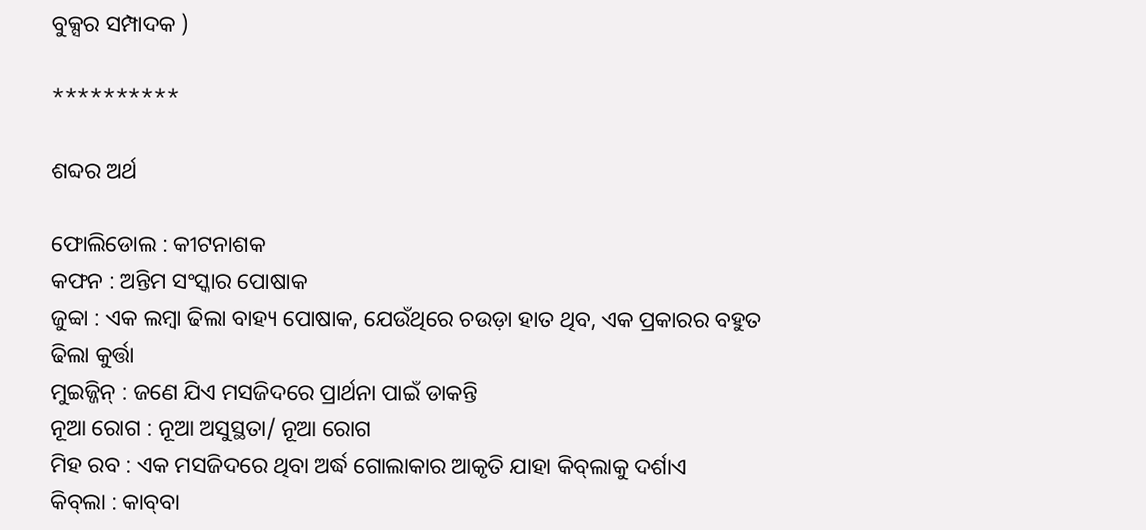ବୁକ୍ସର ସମ୍ପାଦକ )

**********

ଶବ୍ଦର ଅର୍ଥ

ଫୋଲିଡୋଲ : କୀଟନାଶକ
କଫନ : ଅନ୍ତିମ ସଂସ୍କାର ପୋଷାକ
ଜୁବ୍ବା : ଏକ ଲମ୍ବା ଢିଲା ବାହ୍ୟ ପୋଷାକ, ଯେଉଁଥିରେ ଚଉଡ଼ା ହାତ ଥିବ, ଏକ ପ୍ରକାରର ବହୁତ ଢିଲା କୁର୍ତ୍ତା
ମୁଇଜ୍ଜିନ୍ : ଜଣେ ଯିଏ ମସଜିଦରେ ପ୍ରାର୍ଥନା ପାଇଁ ଡାକନ୍ତି
ନୂଆ ରୋଗ : ନୂଆ ଅସୁସ୍ଥତା/ ନୂଆ ରୋଗ
ମିହ ରବ : ଏକ ମସଜିଦରେ ଥିବା ଅର୍ଦ୍ଧ ଗୋଲାକାର ଆକୃତି ଯାହା କିବ୍‌ଲାକୁ ଦର୍ଶାଏ
କିବ୍‌ଲା : କାବ୍‌ବା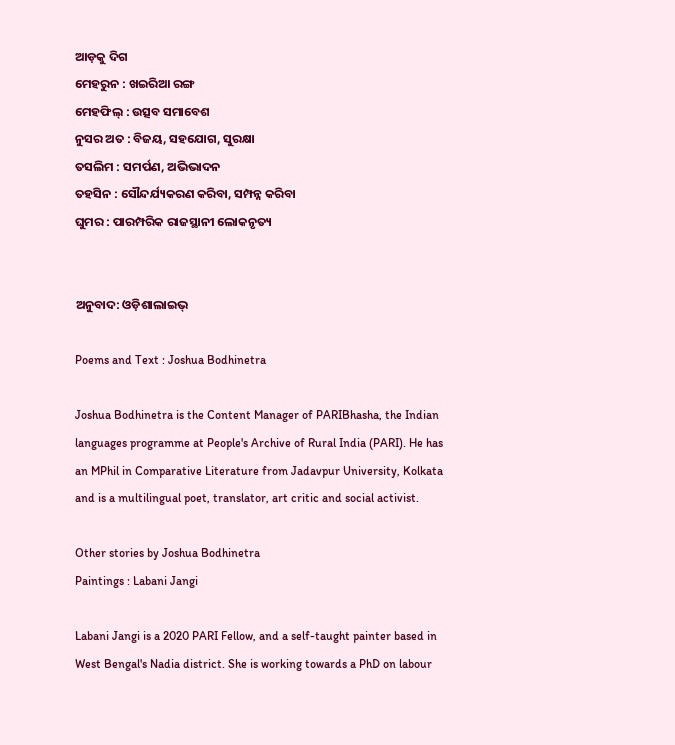ଆଡ଼କୁ ଦିଗ
ମେହରୁନ : ଖଇରିଆ ରଙ୍ଗ
ମେହଫିଲ୍‌ : ଉତ୍ସବ ସମାବେଶ
ନୁସର ଅତ : ବିଜୟ, ସହଯୋଗ, ସୁରକ୍ଷା
ତସଲିମ : ସମର୍ପଣ, ଅଭିଭାଦନ
ତହସିନ : ସୌନ୍ଦର୍ଯ୍ୟକରଣ କରିବା, ସମ୍ପନ୍ନ କରିବା
ଘୁମର : ପାରମ୍ପରିକ ରାଜସ୍ଥାନୀ ଲୋକନୃତ୍ୟ


ଅନୁବାଦ: ଓଡ଼ିଶାଲାଇଭ୍‍

Poems and Text : Joshua Bodhinetra

Joshua Bodhinetra is the Content Manager of PARIBhasha, the Indian languages programme at People's Archive of Rural India (PARI). He has an MPhil in Comparative Literature from Jadavpur University, Kolkata and is a multilingual poet, translator, art critic and social activist.

Other stories by Joshua Bodhinetra
Paintings : Labani Jangi

Labani Jangi is a 2020 PARI Fellow, and a self-taught painter based in West Bengal's Nadia district. She is working towards a PhD on labour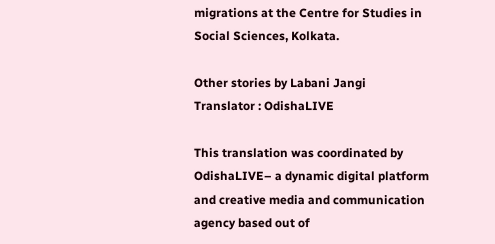migrations at the Centre for Studies in Social Sciences, Kolkata.

Other stories by Labani Jangi
Translator : OdishaLIVE

This translation was coordinated by OdishaLIVE– a dynamic digital platform and creative media and communication agency based out of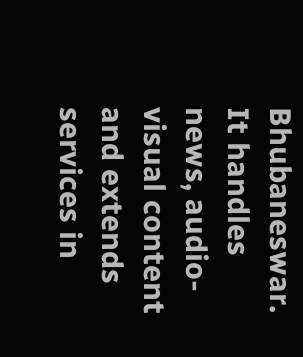Bhubaneswar. It handles news, audio-visual content and extends services in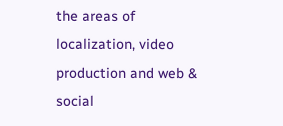the areas of localization, video production and web & social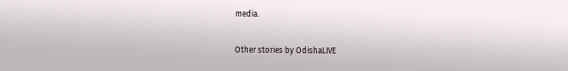media.

Other stories by OdishaLIVE